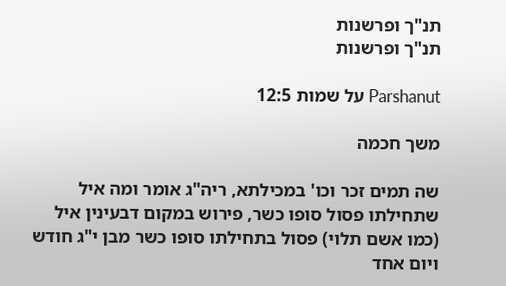תנ"ך ופרשנות
תנ"ך ופרשנות

Parshanut על שמות 12:5

משך חכמה

שה תמים זכר וכו' במכילתא, ריה"ג אומר ומה איל שתחילתו פסול סופו כשר, פירוש במקום דבעינין איל (כמו אשם תלוי) פסול בתחילתו סופו כשר מבן י"ג חודש ויום אחד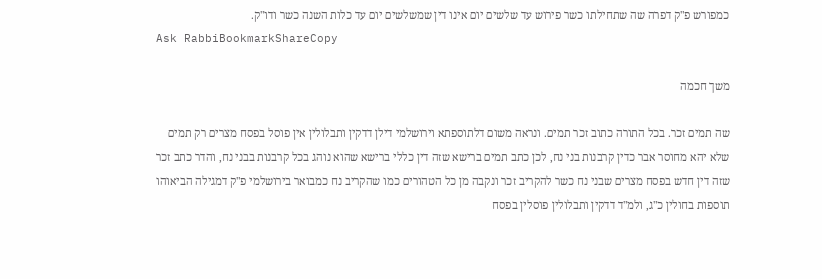כמפורש פ"ק דפרה שה שתחילתו כשר פירוש עד שלשים יום אינו דין שמשלשים יום עד כלות השנה כשר ודו"ק.
Ask RabbiBookmarkShareCopy

משך חכמה

שה תמים זכר. בכל התורה כתוב זכר תמים. ונראה משום דלתוספתא וירושלמי דילן דדקין ותבלולין אין פוסל בפסח מצרים רק תמים שלא יהא מחוסר אבר כדין קרבנות בני נח, לכן כתב תמים ברישא שזה דין כללי ברישא שהוא נוהג בכל קרבנות בבני נח, והדר כתב זכר שזה דין חדש בפסח מצרים שבני נח כשר להקריב זכר ונקבה מן כל הטהורים כמו שהקריב נח כמבואר בירושלמי פ"ק דמגילה הביאוהו תוספות בחולין כ"ג, ולמ"ד דדקין ותבלולין פוסלין בפסח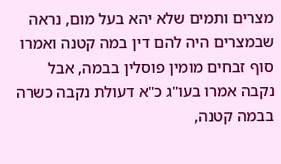מצרים ותמים שלא יהא בעל מום, נראה שבמצרים היה להם דין במה קטנה ואמרו סוף זבחים מומין פוסלין בבמה, אבל נקבה אמרו בעו"ג כ"א דעולת נקבה כשרה בבמה קטנה,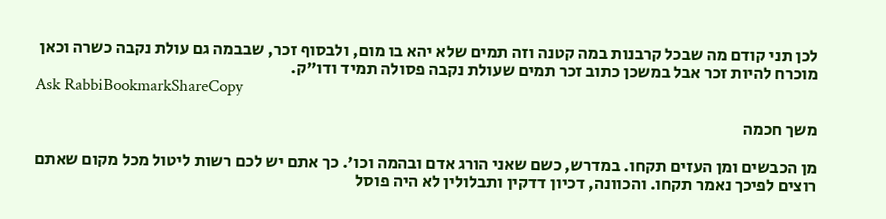לכן תני קודם מה שבכל קרבנות במה קטנה וזה תמים שלא יהא בו מום, ולבסוף זכר, שבבמה גם עולת נקבה כשרה וכאן מוכרח להיות זכר אבל במשכן כתוב זכר תמים שעולת נקבה פסולה תמיד ודו"ק.
Ask RabbiBookmarkShareCopy

משך חכמה

מן הכבשים ומן העזים תקחו. במדרש, כשם שאני הורג אדם ובהמה וכו'. כך אתם יש לכם רשות ליטול מכל מקום שאתם רוצים לפיכך נאמר תקחו. והכוונה, דכיון דדקין ותבלולין לא היה פוסל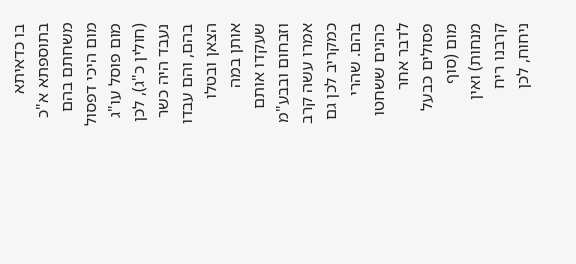בו כדאיתא בתוספתא א"כ משחתם בהם מום היכי דפסול מום פוסל עו"ג (חולין כ"ג), לכן נעבד היה כשר בהם, והם עבדו הצאן ובטלו אותן במה שעקדו אותם וזבחום ובבע"מ אמרו עשה קרב כמקריב לכן גם בהם. שהרי כהנים ששחטו לדבר אחר פסולים כבעל מום (סוף מנחות) ואין קרבנו ריח ניחוח, לכן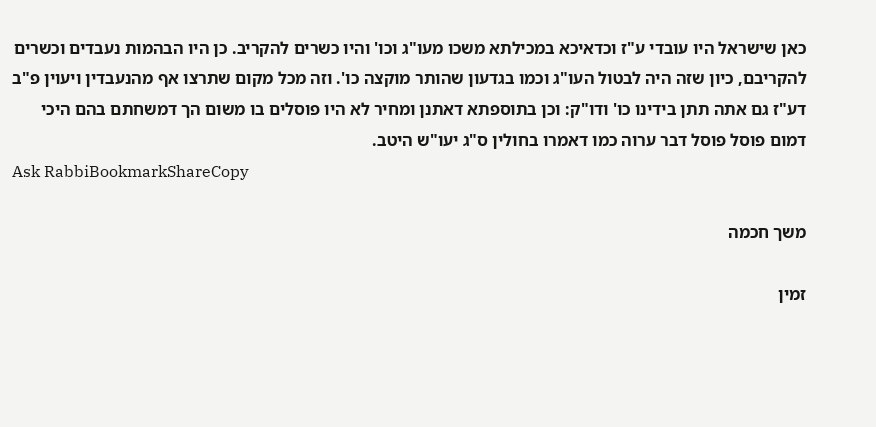כאן שישראל היו עובדי ע"ז וכדאיכא במכילתא משכו מעו"ג וכו' והיו כשרים להקריב. כן היו הבהמות נעבדים וכשרים להקריבם, כיון שזה היה לבטול העו"ג וכמו בגדעון שהותר מוקצה כו'. וזה מכל מקום שתרצו אף מהנעבדין ויעוין פ"ב דע"ז גם אתה תתן בידינו כו' ודו"ק: וכן בתוספתא דאתנן ומחיר לא היו פוסלים בו משום הך דמשחתם בהם היכי דמום פוסל פוסל דבר ערוה כמו דאמרו בחולין ס"ג יעו"ש היטב.
Ask RabbiBookmarkShareCopy

משך חכמה

זמין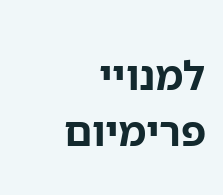למנויי פרימיום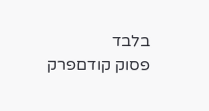בלבד
פסוק קודםפרק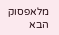מלאפסוק הבא